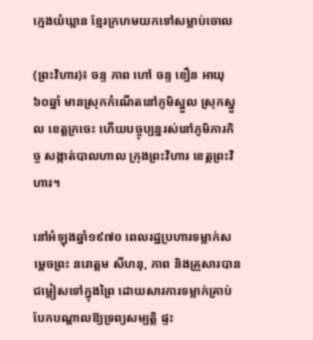ក្មេងយំឃ្លាន ខ្មែរក្រហមយកទៅសម្លាប់ចោល

(ព្រះវិហារ)៖ ចន្ទ ភាព ហៅ ចន្ទ ខឿន អាយុ៦០ឆ្នាំ មានស្រុកកំណើតនៅភូមិស្នួល ស្រុកស្នួល ខេត្តក្រចេះ ហើយបច្ចុប្បន្នរស់នៅភូមិភារកិច្ច សង្កាត់បាលហាល ក្រុងព្រះវិហារ ខេត្តព្រះវិហារ។

នៅអំឡុងឆ្នាំ១៩៧០ ពេលរដ្ឋប្រហារទម្លាក់សម្ដេចព្រះ នរោត្ដម សីហនុ, ភាព និងគ្រួសារបានជម្លៀសទៅក្នុងព្រៃ ដោយសារការទម្លាក់គ្រាប់បែកបណ្តាលឱ្យទ្រព្យសម្បត្តិ ផ្ទះ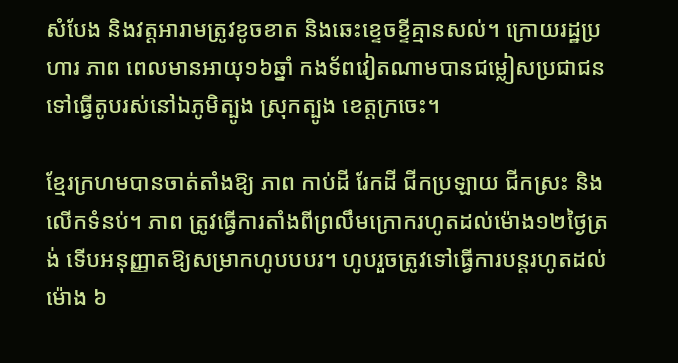សំបែង និងវត្តអារាមត្រូវខូចខាត និងឆេះខ្ទេចខ្ទីគ្មានសល់។ ក្រោយរដ្ឋប្រហារ ភាព ពេលមានអាយុ១៦ឆ្នាំ កងទ័ពវៀតណាមបានជម្លៀសប្រជាជនទៅធ្វើតូបរស់នៅឯភូមិត្បូង ស្រុកត្បូង ខេត្តក្រចេះ។

ខ្មែរក្រហមបានចាត់តាំងឱ្យ ភាព កាប់ដី រែកដី ជីកប្រឡាយ ជីកស្រះ និងលើកទំនប់។ ភាព ត្រូវធ្វើការតាំងពីព្រលឹមក្រោករហូតដល់ម៉ោង១២ថ្ងៃត្រង់ ទើបអនុញ្ញាតឱ្យសម្រាកហូបបបរ។ ហូបរួចត្រូវទៅធ្វើការបន្តរហូតដល់ម៉ោង ៦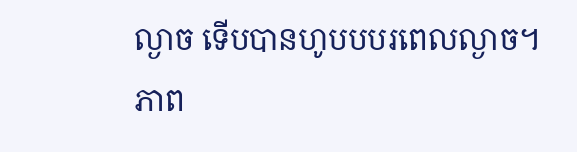ល្ងាច ទើបបានហូបបបរពេលល្ងាច។ ភាព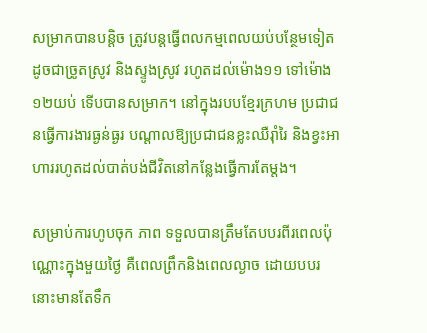សម្រាកបានបន្តិច ត្រូវបន្តធ្វើពលកម្មពេលយប់បន្ថែមទៀត ដូចជាច្រូតស្រូវ និងស្ទូងស្រូវ រហូតដល់ម៉ោង១១ ទៅម៉ោង១២យប់ ទើបបានសម្រាក។ នៅក្នុងរបបខ្មែរក្រហម ប្រជាជនធ្វើការងារធ្ងន់ធ្ងរ បណ្ដាលឱ្យប្រជាជនខ្លះឈឺរ៉ាំរៃ និងខ្វះអាហាររហូតដល់បាត់បង់ជីវិតនៅកន្លែងធ្វើការតែម្តង។

សម្រាប់ការហូបចុក ភាព ទទួលបានត្រឹមតែបបរពីរពេលប៉ុណ្ណោះក្នុងមួយថ្ងៃ គឺពេលព្រឹកនិងពេលល្ងាច ដោយបបរនោះមានតែទឹក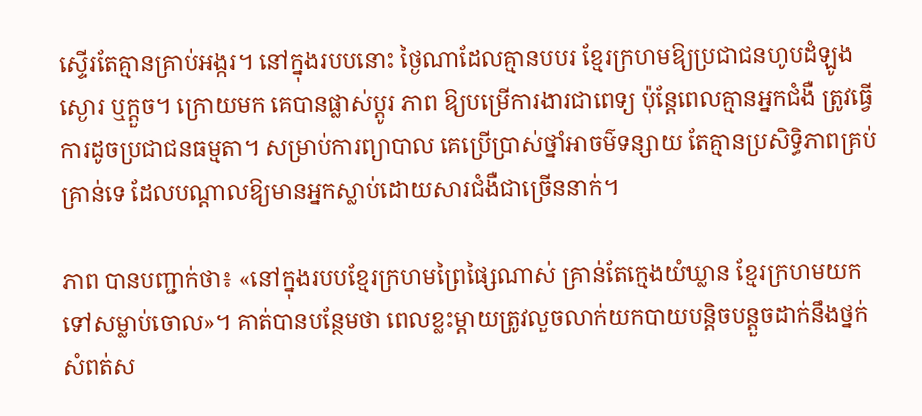ស្ទើរតែគ្មានគ្រាប់អង្ករ។ នៅក្នុងរបបនោះ ថ្ងៃណាដែលគ្មានបបរ ខ្មែរក្រហមឱ្យប្រជាជនហូបដំឡូងស្ងោរ ឬក្តួច។ ក្រោយមក គេបានផ្លាស់ប្តូរ ភាព ឱ្យបម្រើការងារជាពេទ្យ ប៉ុន្តែពេលគ្មានអ្នកជំងឺ ត្រូវធ្វើការដូចប្រជាជនធម្មតា។ សម្រាប់ការព្យាបាល គេប្រើប្រាស់ថ្នាំអាចម៌ទន្សាយ តែគ្មានប្រសិទ្ធិភាពគ្រប់គ្រាន់ទេ ដែលបណ្តាលឱ្យមានអ្នកស្លាប់ដោយសារជំងឺជាច្រើននាក់។

ភាព បានបញ្ជាក់ថា៖ «នៅក្នុងរបបខ្មែរក្រហមព្រៃផ្សៃណាស់ គ្រាន់តែក្មេងយំឃ្លាន ខ្មែរក្រហមយកទៅសម្លាប់ចោល»។ គាត់បានបន្ថែមថា ពេលខ្លះម្តាយត្រូវលួចលាក់យកបាយបន្តិចបន្តួចដាក់នឹងថ្នក់សំពត់ស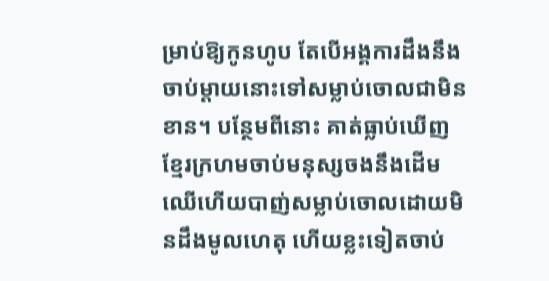ម្រាប់ឱ្យកូនហូប តែបើអង្គការដឹងនឹងចាប់ម្តាយនោះទៅសម្លាប់ចោលជាមិនខាន។ បន្ថែមពីនោះ គាត់ធ្លាប់ឃើញខ្មែរក្រហមចាប់មនុស្សចងនឹងដើមឈើហើយបាញ់សម្លាប់ចោលដោយមិនដឹងមូលហេតុ ហើយខ្លះទៀតចាប់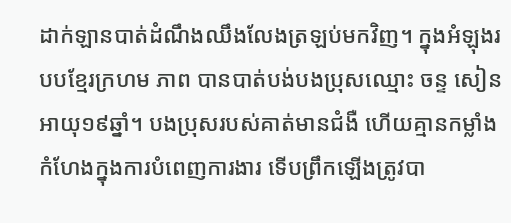ដាក់ឡានបាត់ដំណឹងឈឹងលែងត្រឡប់មកវិញ។ ក្នុងអំឡុងរបបខ្មែរក្រហម ភាព បានបាត់បង់បងប្រុសឈ្មោះ ចន្ទ សៀន អាយុ១៩ឆ្នាំ។ បងប្រុសរបស់គាត់មានជំងឺ ហើយគ្មានកម្លាំងកំហែងក្នុងការបំពេញការងារ ទើបព្រឹកឡើងត្រូវបា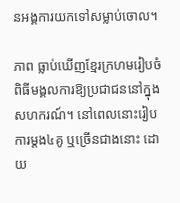នអង្គការយកទៅសម្លាប់ចោល។

ភាព ធ្លាប់ឃើញខ្មែរក្រហមរៀបចំពិធីមង្គលការឱ្យប្រជាជននៅក្នុងសហករណ៍។ នៅពេលនោះរៀបការម្ដង៤គូ ឬច្រើនជាងនោះ ដោយ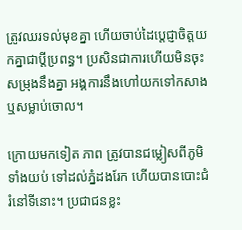ត្រូវឈរទល់មុខគ្នា ហើយចាប់ដៃប្ដេជ្ញាចិត្តយកគ្នាជាប្តីប្រពន្ធ។ ប្រសិនជាការហើយមិនចុះសម្រុងនឹងគ្នា អង្គការនឹងហៅយកទៅកសាង ឬសម្លាប់ចោល។

ក្រោយមកទៀត ភាព ត្រូវបានជម្លៀសពីភូមិទាំងយប់ ទៅដល់ភ្នំដងរែក ហើយបានបោះជំរំនៅទីនោះ។ ប្រជាជនខ្លះ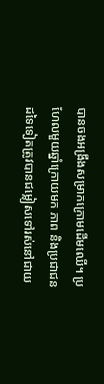បានចងអង្រឹងសម្រាកក្រោមដើមឈើ។ ប្រហែលមួយឆ្នាំក្រោយមក ភាព និងប្រជាជនដទៃទៀតត្រូវបានជម្លៀសទៅរស់នៅជាយ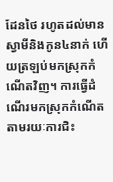ដែនថៃ រហូតដល់មានស្វាមីនិងកូន៤នាក់ ហើយត្រឡប់មកស្រុកកំណើតវិញ។ ការធ្វើដំណើរមកស្រុកកំណើត តាមរយៈការជិះ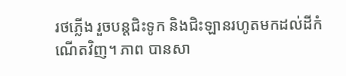រថភ្លើង រួចបន្តជិះទូក និងជិះឡានរហូតមកដល់ដីកំណើតវិញ។ ភាព បានសា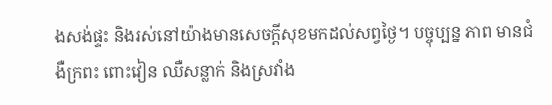ងសង់ផ្ទះ និងរស់នៅយ៉ាងមានសេចក្តីសុខមកដល់សព្វថ្ងៃ។ បច្ចុប្បន្ន ភាព មានជំងឺក្រពះ ពោះវៀន ឈឺសន្លាក់ និងស្រវាំង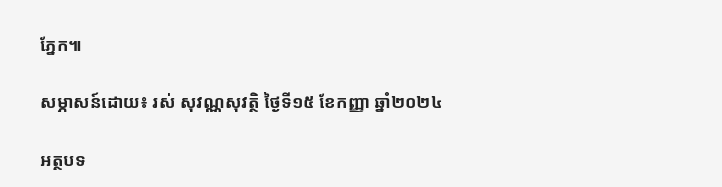ភ្នែក៕

សម្ភាសន៍ដោយ៖ រស់ សុវណ្ណសុវត្ថិ ថ្ងៃទី១៥ ខែកញ្ញា ឆ្នាំ២០២៤

អត្ថបទ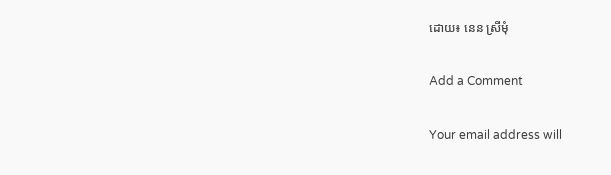ដោយ៖ នេន ស្រីមុំ

Add a Comment

Your email address will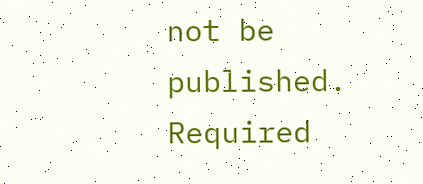not be published. Required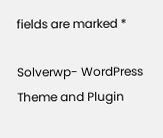fields are marked *

Solverwp- WordPress Theme and Plugin